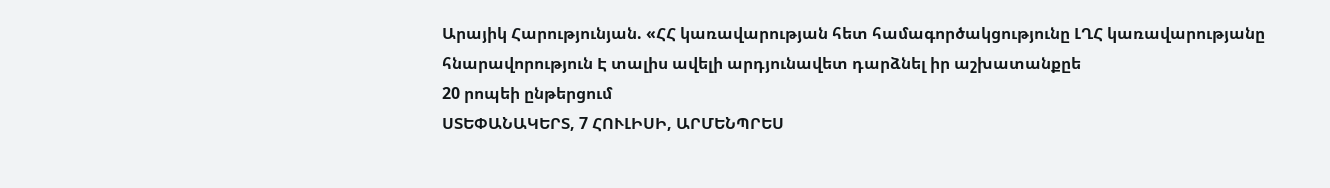Արայիկ Հարությունյան. «ՀՀ կառավարության հետ համագործակցությունը ԼՂՀ կառավարությանը հնարավորություն Է տալիս ավելի արդյունավետ դարձնել իր աշխատանքըե
20 րոպեի ընթերցում
ՍՏԵՓԱՆԱԿԵՐՏ, 7 ՀՈՒԼԻՍԻ, ԱՐՄԵՆՊՐԵՍ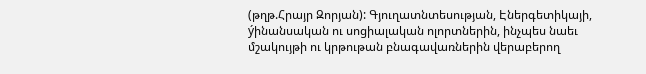(թղթ.Հրայր Զորյան): Գյուղատնտեսության, Էներգետիկայի, ýինանսական ու սոցիալական ոլորտներին, ինչպես նաեւ մշակույթի ու կրթութան բնագավառներին վերաբերող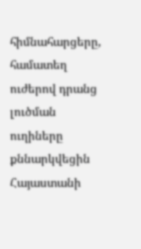հիմնահարցերը, համատեղ ուժերով դրանց լուծման ուղիները քննարկվեցին Հայաստանի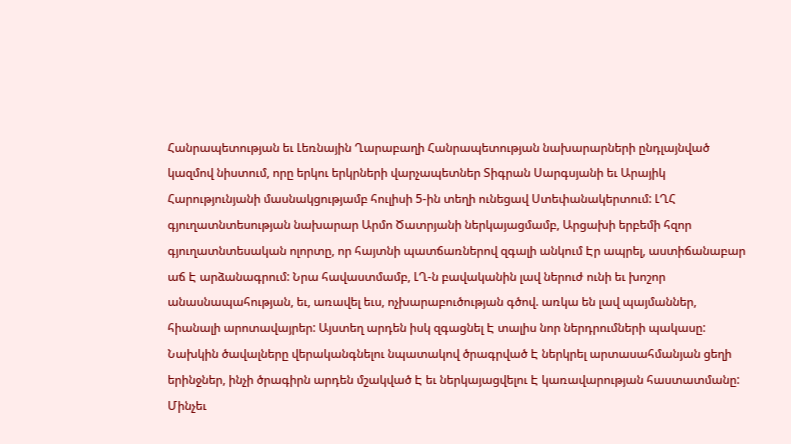Հանրապետության եւ Լեռնային Ղարաբաղի Հանրապետության նախարարների ընդլայնված կազմով նիստում, որը երկու երկրների վարչապետներ Տիգրան Սարգսյանի եւ Արայիկ Հարությունյանի մասնակցությամբ հուլիսի 5-ին տեղի ունեցավ Ստեփանակերտում: ԼՂՀ գյուղատնտեսության նախարար Արմո Ծատրյանի ներկայացմամբ, Արցախի երբեմի հզոր գյուղատնտեսական ոլորտը, որ հայտնի պատճառներով զգալի անկում Էր ապրել, աստիճանաբար աճ Է արձանագրում: Նրա հավաստմամբ, ԼՂ-ն բավականին լավ ներուժ ունի եւ խոշոր անասնապահության, եւ, առավել եւս, ոչխարաբուծության գծով. առկա են լավ պայմաններ, հիանալի արոտավայրեր: Այստեղ արդեն իսկ զգացնել Է տալիս նոր ներդրումների պակասը: Նախկին ծավալները վերականգնելու նպատակով ծրագրված Է ներկրել արտասահմանյան ցեղի երինջներ, ինչի ծրագիրն արդեն մշակված Է եւ ներկայացվելու Է կառավարության հաստատմանը: Մինչեւ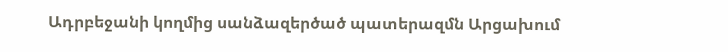Ադրբեջանի կողմից սանձազերծած պատերազմն Արցախում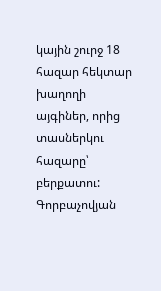կային շուրջ 18 հազար հեկտար խաղողի այգիներ, որից տասներկու հազարը՝ բերքատու: Գորբաչովյան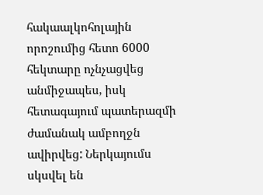հակաալկոհոլային որոշումից հետո 6000 հեկտարը ոչնչացվեց անմիջապես, իսկ հետագայում պատերազմի ժամանակ ամբողջն ավիրվեց: Ներկայումս սկսվել են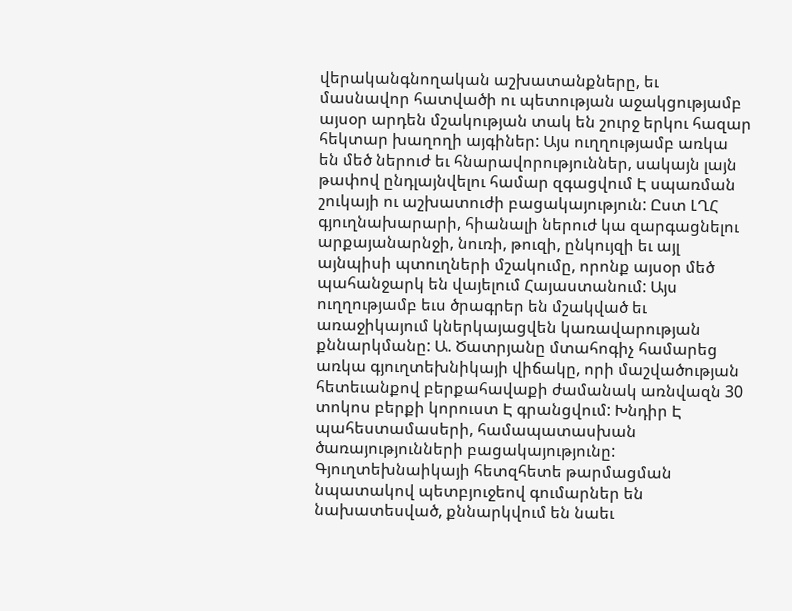վերականգնողական աշխատանքները, եւ մասնավոր հատվածի ու պետության աջակցությամբ այսօր արդեն մշակության տակ են շուրջ երկու հազար հեկտար խաղողի այգիներ: Այս ուղղությամբ առկա են մեծ ներուժ եւ հնարավորություններ, սակայն լայն թափով ընդլայնվելու համար զգացվում Է սպառման շուկայի ու աշխատուժի բացակայություն: Ըստ ԼՂՀ գյուղնախարարի, հիանալի ներուժ կա զարգացնելու արքայանարնջի, նուռի, թուզի, ընկույզի եւ այլ այնպիսի պտուղների մշակումը, որոնք այսօր մեծ պահանջարկ են վայելում Հայաստանում: Այս ուղղությամբ եւս ծրագրեր են մշակված եւ առաջիկայում կներկայացվեն կառավարության քննարկմանը: Ա. Ծատրյանը մտահոգիչ համարեց առկա գյուղտեխնիկայի վիճակը, որի մաշվածության հետեւանքով բերքահավաքի ժամանակ առնվազն 30 տոկոս բերքի կորուստ Է գրանցվում: Խնդիր Է պահեստամասերի, համապատասխան ծառայությունների բացակայությունը: Գյուղտեխնաիկայի հետզհետե թարմացման նպատակով պետբյուջեով գումարներ են նախատեսված, քննարկվում են նաեւ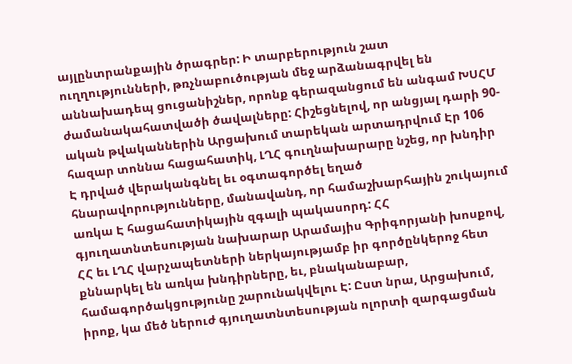այլընտրանքային ծրագրեր: Ի տարբերություն շատ ուղղությունների, թռչնաբուծության մեջ արձանագրվել են աննախադեպ ցուցանիշներ, որոնք գերազանցում են անգամ ԽՍՀՄ ժամանակահատվածի ծավալները: Հիշեցնելով, որ անցյալ դարի 90-ական թվականներին Արցախում տարեկան արտադրվում Էր 106 հազար տոննա հացահատիկ, ԼՂՀ գուղնախարարը նշեց, որ խնդիր Է դրված վերականգնել եւ օգտագործել եղած հնարավորությունները, մանավանդ, որ համաշխարհային շուկայում առկա Է հացահատիկային զգալի պակասորդ: ՀՀ գյուղատնտեսության նախարար Արամայիս Գրիգորյանի խոսքով, ՀՀ եւ ԼՂՀ վարչապետների ներկայությամբ իր գործընկերոջ հետ քննարկել են առկա խնդիրները, եւ, բնականաբար, համագործակցությունը շարունակվելու Է: Ըստ նրա, Արցախում, իրոք, կա մեծ ներուժ գյուղատնտեսության ոլորտի զարգացման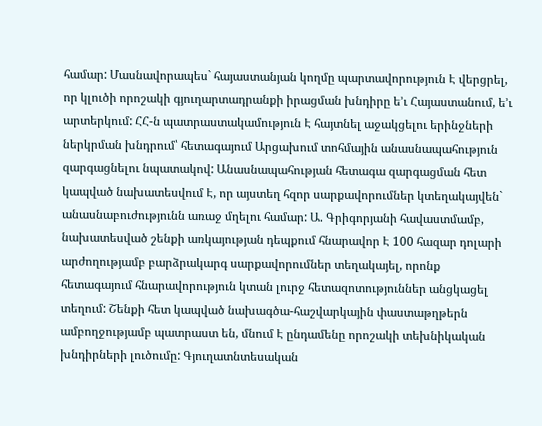համար: Մասնավորապես` հայաստանյան կողմը պարտավորություն Է վերցրել, որ կլուծի որոշակի գյուղարտադրանքի իրացման խնդիրը ե’ւ Հայաստանում, ե’ւ արտերկում: ՀՀ-ն պատրաստակամություն Է հայտնել աջակցելու երինջների ներկրման խնդրում՝ հետագայում Արցախում տոհմային անասնապահություն զարգացնելու նպատակով: Անասնապահության հետագա զարգացման հետ կապված նախատեսվում Է, որ այստեղ հզոր սարքավորումներ կտեղակայվեն` անասնաբուժությունն առաջ մղելու համար: Ա. Գրիգորյանի հավաստմամբ, նախատեսված շենքի առկայության դեպքում հնարավոր Է 100 հազար դոլարի արժողությամբ բարձրակարգ սարքավորումներ տեղակայել, որոնք հետագայում հնարավորություն կտան լուրջ հետազոտություններ անցկացել տեղում: Շենքի հետ կապված նախագծա-հաշվարկային փաստաթղթերն ամբողջությամբ պատրաստ են, մնում Է ընդամենը որոշակի տեխնիկական խնդիրների լուծումը: Գյուղատնտեսական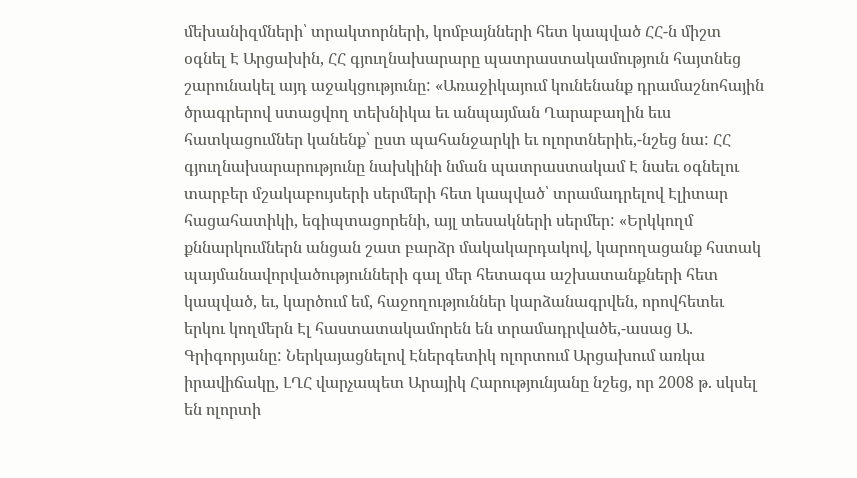մեխանիզմների՝ տրակտորների, կոմբայնների հետ կապված ՀՀ-ն միշտ օգնել Է Արցախին, ՀՀ գյուղնախարարը պատրաստակամություն հայտնեց շարունակել այդ աջակցությունը: «Առաջիկայում կունենանք դրամաշնոհային ծրագրերով ստացվող տեխնիկա եւ անպայման Ղարաբաղին եւս հատկացումներ կանենք՝ ըստ պահանջարկի եւ ոլորտներիե,-նշեց նա: ՀՀ գյուղնախարարությունը նախկինի նման պատրաստակամ Է նաեւ օգնելու տարբեր մշակաբույսերի սերմերի հետ կապված՝ տրամադրելով Էլիտար հացահատիկի, եգիպտացորենի, այլ տեսակների սերմեր: «Երկկողմ քննարկումներն անցան շատ բարձր մակակարդակով, կարողացանք հստակ պայմանավորվածությունների գալ մեր հետագա աշխատանքների հետ կապված, եւ, կարծում եմ, հաջողություններ կարձանագրվեն, որովհետեւ երկու կողմերն Էլ հաստատակամորեն են տրամադրվածե,-ասաց Ա. Գրիգորյանը: Ներկայացնելով Էներգետիկ ոլորտում Արցախում առկա իրավիճակը, ԼՂՀ վարչապետ Արայիկ Հարությունյանը նշեց, որ 2008 թ. սկսել են ոլորտի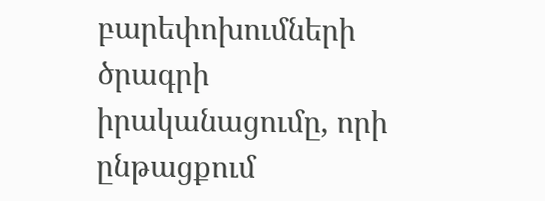բարեփոխումների ծրագրի իրականացումը, որի ընթացքում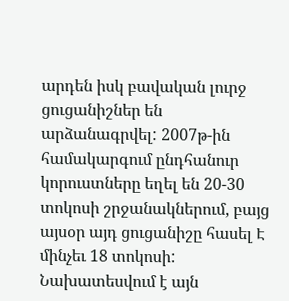արդեն իսկ բավական լուրջ ցուցանիշներ են արձանագրվել: 2007թ-ին համակարգում ընդհանուր կորուստները եղել են 20-30 տոկոսի շրջանակներում, բայց այսօր այդ ցուցանիշը հասել Է մինչեւ 18 տոկոսի: Նախատեսվում է այն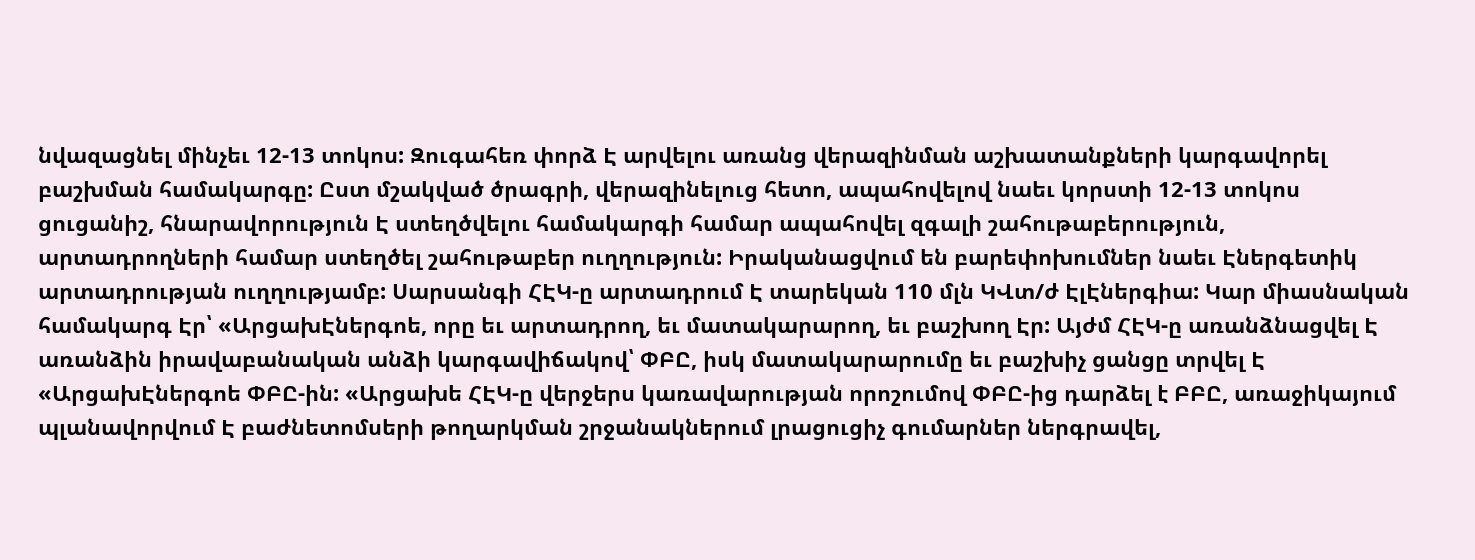նվազացնել մինչեւ 12-13 տոկոս: Զուգահեռ փորձ Է արվելու առանց վերազինման աշխատանքների կարգավորել բաշխման համակարգը: Ըստ մշակված ծրագրի, վերազինելուց հետո, ապահովելով նաեւ կորստի 12-13 տոկոս ցուցանիշ, հնարավորություն Է ստեղծվելու համակարգի համար ապահովել զգալի շահութաբերություն, արտադրողների համար ստեղծել շահութաբեր ուղղություն: Իրականացվում են բարեփոխումներ նաեւ Էներգետիկ արտադրության ուղղությամբ: Սարսանգի ՀԷԿ-ը արտադրում Է տարեկան 110 մլն ԿՎտ/ժ ԷլԷներգիա: Կար միասնական համակարգ Էր՝ «ԱրցախԷներգոե, որը եւ արտադրող, եւ մատակարարող, եւ բաշխող Էր: Այժմ ՀԷԿ-ը առանձնացվել Է առանձին իրավաբանական անձի կարգավիճակով՝ ՓԲԸ, իսկ մատակարարումը եւ բաշխիչ ցանցը տրվել Է «ԱրցախԷներգոե ՓԲԸ-ին: «Արցախե ՀԷԿ-ը վերջերս կառավարության որոշումով ՓԲԸ-ից դարձել է ԲԲԸ, առաջիկայում պլանավորվում Է բաժնետոմսերի թողարկման շրջանակներում լրացուցիչ գումարներ ներգրավել,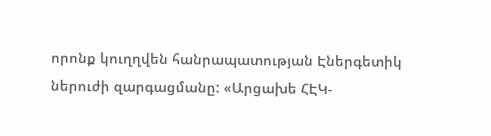որոնք կուղղվեն հանրապատության Էներգետիկ ներուժի զարգացմանը: «Արցախե ՀԷԿ-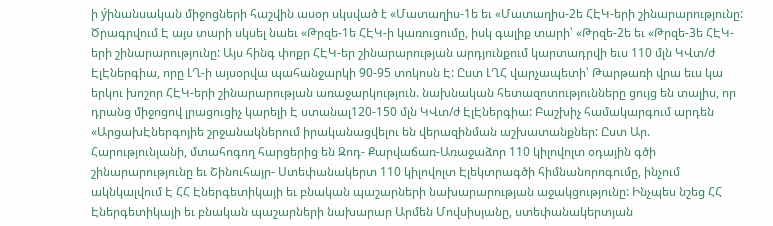ի ýինանսական միջոցների հաշվին ասօր սկսված է «Մատաղիս-1ե եւ «Մատաղիս-2ե ՀԷԿ-երի շինարարությունը: Ծրագրվում Է այս տարի սկսել նաեւ «Թրզե-1ե ՀԷԿ-ի կառուցումը, իսկ գալիք տարի՝ «Թրզե-2ե եւ «Թրզե-3ե ՀԷԿ-երի շինարարությունը: Այս հինգ փոքր ՀԷԿ-եր շինարարության արդյունքում կարտադրվի եւս 110 մլն ԿՎտ/ժ ԷլԷներգիա, որը ԼՂ-ի այսօրվա պահանջարկի 90-95 տոկոսն Է: Ըստ ԼՂՀ վարչապետի՝ Թարթառի վրա եւս կա երկու խոշոր ՀԷԿ-երի շինարարության առաջարկություն. նախնական հետազոտությունները ցույց են տալիս, որ դրանց միջոցով լրացուցիչ կարելի Է ստանալ120-150 մլն ԿՎտ/ժ ԷլԷներգիա: Բաշխիչ համակարգում արդեն «ԱրցախԷներգոյիե շրջանակներում իրականացվելու են վերազինման աշխատանքներ: Ըստ Ար. Հարությունյանի, մտահոգող հարցերից են Զոդ- Քարվաճառ-Առաջաձոր 110 կիլովոլտ օդային գծի շինարարությունը եւ Շինուհայր- Ստեփանակերտ 110 կիլովոլտ Էլեկտրագծի հիմնանորոգումը, ինչում ակնկալվում Է ՀՀ Էներգետիկայի եւ բնական պաշարների նախարարության աջակցությունը: Ինչպես նշեց ՀՀ Էներգետիկայի եւ բնական պաշարների նախարար Արմեն Մովսիսյանը, ստեփանակերտյան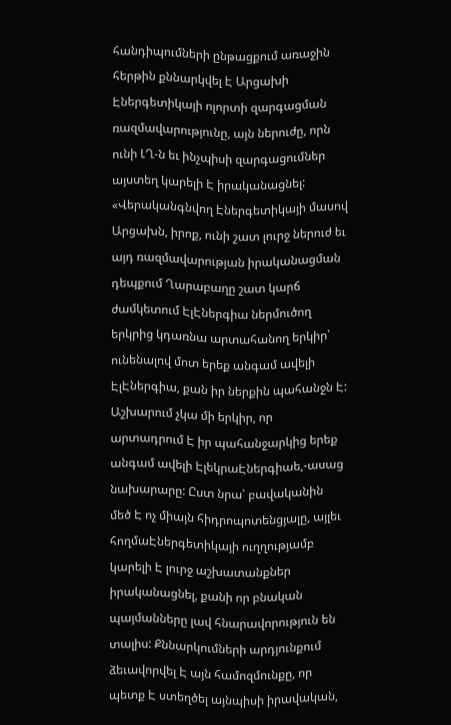հանդիպումների ընթացքում առաջին հերթին քննարկվել Է Արցախի Էներգետիկայի ոլորտի զարգացման ռազմավարությունը, այն ներուժը, որն ունի ԼՂ-ն եւ ինչպիսի զարգացումներ այստեղ կարելի Է իրականացնել: «Վերականգնվող Էներգետիկայի մասով Արցախն, իրոք, ունի շատ լուրջ ներուժ եւ այդ ռազմավարության իրականացման դեպքում Ղարաբաղը շատ կարճ ժամկետում ԷլԷներգիա ներմուծող երկրից կդառնա արտահանող երկիր՝ ունենալով մոտ երեք անգամ ավելի ԷլԷներգիա, քան իր ներքին պահանջն Է: Աշխարում չկա մի երկիր, որ արտադրում Է իր պահանջարկից երեք անգամ ավելի ԷլեկրաԷներգիաե,-ասաց նախարարը: Ըստ նրա՝ բավականին մեծ Է ոչ միայն հիդրոպոտենցյալը, այլեւ հողմաԷներգետիկայի ուղղությամբ կարելի Է լուրջ աշխատանքներ իրականացնել, քանի որ բնական պայմանները լավ հնարավորություն են տալիս: Քննարկումների արդյունքում ձեւավորվել Է այն համոզմունքը, որ պետք Է ստեղծել այնպիսի իրավական,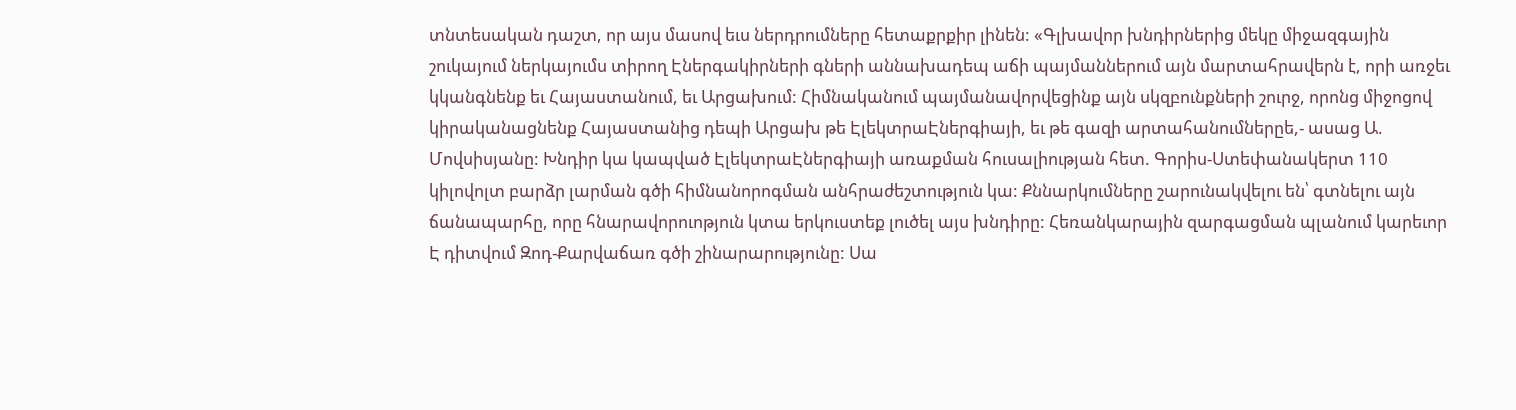տնտեսական դաշտ, որ այս մասով եւս ներդրումները հետաքրքիր լինեն: «Գլխավոր խնդիրներից մեկը միջազգային շուկայում ներկայումս տիրող Էներգակիրների գների աննախադեպ աճի պայմաններում այն մարտահրավերն է, որի առջեւ կկանգնենք եւ Հայաստանում, եւ Արցախում: Հիմնականում պայմանավորվեցինք այն սկզբունքների շուրջ, որոնց միջոցով կիրականացնենք Հայաստանից դեպի Արցախ թե ԷլեկտրաԷներգիայի, եւ թե գազի արտահանումներըե,- ասաց Ա. Մովսիսյանը: Խնդիր կա կապված ԷլեկտրաԷներգիայի առաքման հուսալիության հետ. Գորիս-Ստեփանակերտ 110 կիլովոլտ բարձր լարման գծի հիմնանորոգման անհրաժեշտություն կա: Քննարկումները շարունակվելու են՝ գտնելու այն ճանապարհը, որը հնարավորուոթյուն կտա երկուստեք լուծել այս խնդիրը: Հեռանկարային զարգացման պլանում կարեւոր Է դիտվում Զոդ-Քարվաճառ գծի շինարարությունը: Սա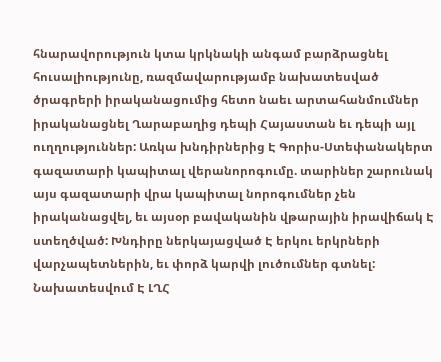հնարավորություն կտա կրկնակի անգամ բարձրացնել հուսալիությունը, ռազմավարությամբ նախատեսված ծրագրերի իրականացումից հետո նաեւ արտահանմումներ իրականացնել Ղարաբաղից դեպի Հայաստան եւ դեպի այլ ուղղություններ: Առկա խնդիրներից Է Գորիս-Ստեփանակերտ գազատարի կապիտալ վերանորոգումը. տարիներ շարունակ այս գազատարի վրա կապիտալ նորոգումներ չեն իրականացվել, եւ այսօր բավականին վթարային իրավիճակ Է ստեղծված: Խնդիրը ներկայացված Է երկու երկրների վարչապետներին, եւ փորձ կարվի լուծումներ գտնել: Նախատեսվում Է ԼՂՀ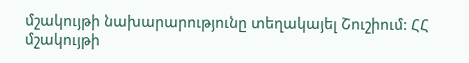մշակույթի նախարարությունը տեղակայել Շուշիում: ՀՀ մշակույթի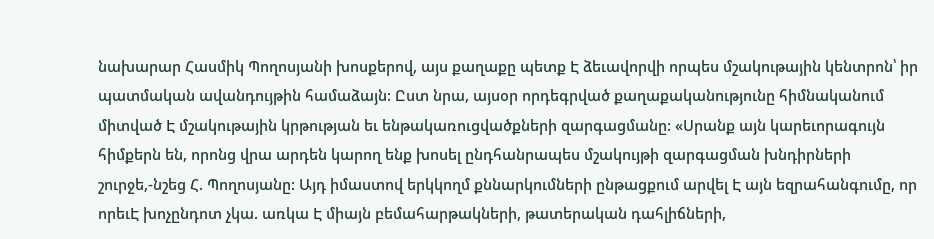նախարար Հասմիկ Պողոսյանի խոսքերով, այս քաղաքը պետք Է ձեւավորվի որպես մշակութային կենտրոն՝ իր պատմական ավանդույթին համաձայն: Ըստ նրա, այսօր որդեգրված քաղաքականությունը հիմնականում միտված Է մշակութային կրթության եւ ենթակառուցվածքների զարգացմանը: «Սրանք այն կարեւորագույն հիմքերն են, որոնց վրա արդեն կարող ենք խոսել ընդհանրապես մշակույթի զարգացման խնդիրների շուրջե,-նշեց Հ. Պողոսյանը: Այդ իմաստով երկկողմ քննարկումների ընթացքում արվել Է այն եզրահանգումը, որ որեւԷ խոչընդոտ չկա. առկա Է միայն բեմահարթակների, թատերական դահլիճների,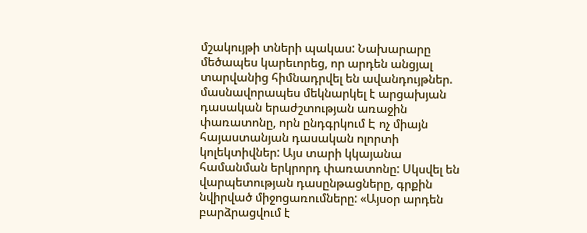մշակույթի տների պակաս: Նախարարը մեծապես կարեւորեց, որ արդեն անցյալ տարվանից հիմնադրվել են ավանդույթներ. մասնավորապես մեկնարկել է արցախյան դասական երաժշտության առաջին փառատոնը, որն ընդգրկում Է ոչ միայն հայաստանյան դասական ոլորտի կոլեկտիվներ: Այս տարի կկայանա համանման երկրորդ փառատոնը: Սկսվել են վարպետության դասընթացները, գրքին նվիրված միջոցառումները: «Այսօր արդեն բարձրացվում է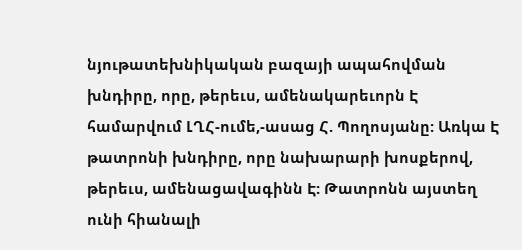նյութատեխնիկական բազայի ապահովման խնդիրը, որը, թերեւս, ամենակարեւորն Է համարվում ԼՂՀ-ումե,-ասաց Հ. Պողոսյանը: Առկա Է թատրոնի խնդիրը, որը նախարարի խոսքերով, թերեւս, ամենացավագինն Է: Թատրոնն այստեղ ունի հիանալի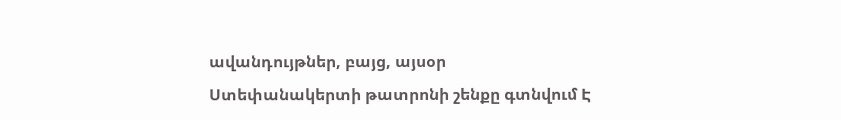ավանդույթներ, բայց, այսօր Ստեփանակերտի թատրոնի շենքը գտնվում Է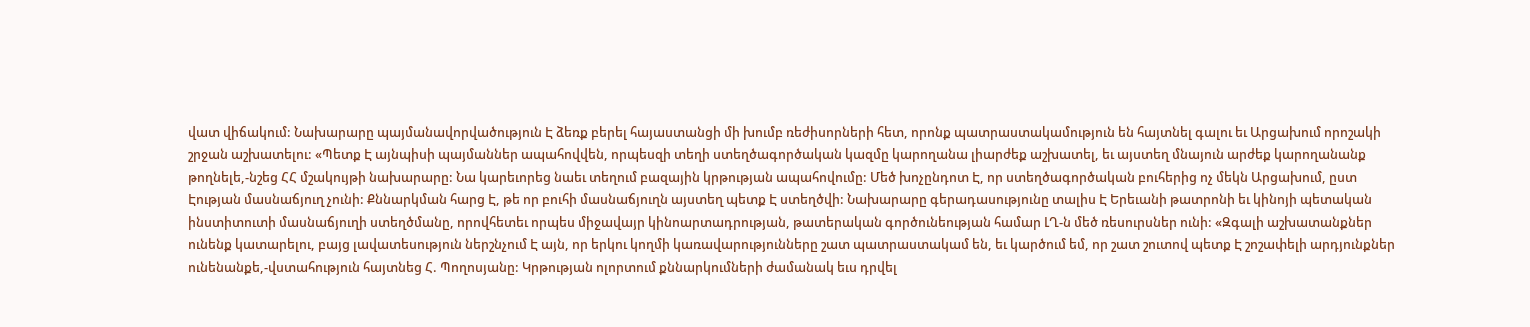վատ վիճակում: Նախարարը պայմանավորվածություն Է ձեռք բերել հայաստանցի մի խումբ ռեժիսորների հետ, որոնք պատրաստակամություն են հայտնել գալու եւ Արցախում որոշակի շրջան աշխատելու: «Պետք Է այնպիսի պայմաններ ապահովվեն, որպեսզի տեղի ստեղծագործական կազմը կարողանա լիարժեք աշխատել, եւ այստեղ մնայուն արժեք կարողանանք թողնելե,-նշեց ՀՀ մշակույթի նախարարը: Նա կարեւորեց նաեւ տեղում բազային կրթության ապահովումը: Մեծ խոչընդոտ Է, որ ստեղծագործական բուհերից ոչ մեկն Արցախում, ըստ Էության մասնաճյուղ չունի: Քննարկման հարց Է, թե որ բուհի մասնաճյուղն այստեղ պետք Է ստեղծվի: Նախարարը գերադասությունը տալիս Է Երեւանի թատրոնի եւ կինոյի պետական ինստիտուտի մասնաճյուղի ստեղծմանը, որովհետեւ որպես միջավայր կինոարտադրության, թատերական գործունեության համար ԼՂ-ն մեծ ռեսուրսներ ունի: «Զգալի աշխատանքներ ունենք կատարելու, բայց լավատեսություն ներշնչում Է այն, որ երկու կողմի կառավարությունները շատ պատրաստակամ են, եւ կարծում եմ, որ շատ շուտով պետք Է շոշափելի արդյունքներ ունենանքե,-վստահություն հայտնեց Հ. Պողոսյանը: Կրթության ոլորտում քննարկումների ժամանակ եւս դրվել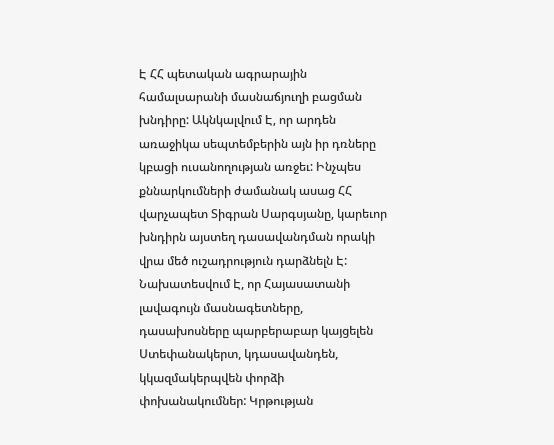Է ՀՀ պետական ագրարային համալսարանի մասնաճյուղի բացման խնդիրը: Ակնկալվում Է, որ արդեն առաջիկա սեպտեմբերին այն իր դռները կբացի ուսանողության առջեւ: Ինչպես քննարկումների ժամանակ ասաց ՀՀ վարչապետ Տիգրան Սարգսյանը, կարեւոր խնդիրն այստեղ դասավանդման որակի վրա մեծ ուշադրություն դարձնելն Է: Նախատեսվում Է, որ Հայասատանի լավագույն մասնագետները, դասախոսները պարբերաբար կայցելեն Ստեփանակերտ, կդասավանդեն, կկազմակերպվեն փորձի փոխանակումներ: Կրթության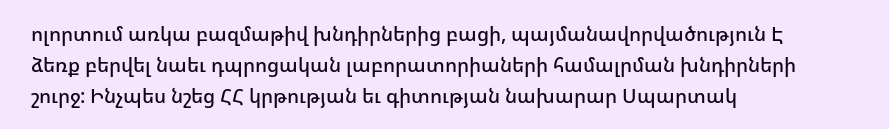ոլորտում առկա բազմաթիվ խնդիրներից բացի, պայմանավորվածություն Է ձեռք բերվել նաեւ դպրոցական լաբորատորիաների համալրման խնդիրների շուրջ: Ինչպես նշեց ՀՀ կրթության եւ գիտության նախարար Սպարտակ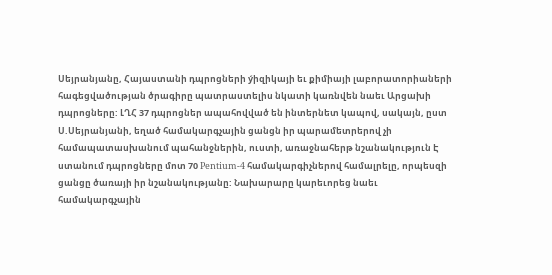Սեյրանյանը, Հայաստանի դպրոցների ýիզիկայի եւ քիմիայի լաբորատորիաների հագեցվածության ծրագիրը պատրաստելիս նկատի կառնվեն նաեւ Արցախի դպրոցները: ԼՂՀ 37 դպրոցներ ապահովված են ինտերնետ կապով, սակայն, ըստ Ս.Սեյրանյանի, եղած համակարգչային ցանցն իր պարամետրերով չի համապատասխանում պահանջներին, ուստի, առաջնահերթ նշանակություն Է ստանում դպրոցները մոտ 70 Pentium-4 համակարգիչներով համալրելը, որպեսզի ցանցը ծառայի իր նշանակությանը: Նախարարը կարեւորեց նաեւ համակարգչային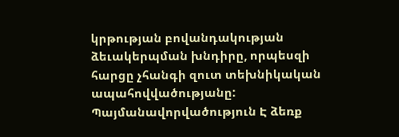կրթության բովանդակության ձեւակերպման խնդիրը, որպեսզի հարցը չհանգի զուտ տեխնիկական ապահովվածությանը: Պայմանավորվածություն Է ձեռք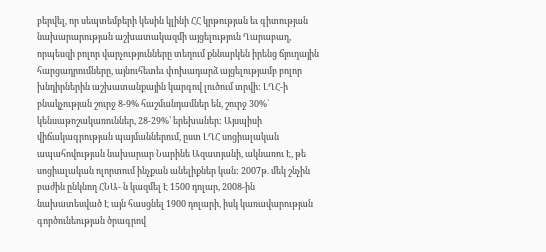բերվել, որ սեպտեմբերի կեսին կլինի ՀՀ կրթության եւ գիտության նախարարության աշխատակազմի այցելություն Ղարաբաղ, որպեսզի բոլոր վարչությունները տեղում քննարկեն իրենց ճյուղային հարցադրումները, այնուհետեւ փոխադարձ այցելությամբ բոլոր խնդիրներին աշխատանքային կարգով լուծում տրվի: ԼՂՀ-ի բնակչության շուրջ 8-9% հաշմանդամներ են, շուրջ 30%` կենսաթոշակառուններ, 28-29%՝ երեխաներ: Այսպիսի վիճակագրության պայմաններում, ըստ ԼՂՀ սոցիալական ապահովության նախարար Նարինե Ազատյանի, ակնառու Է, թե սոցիալական ոլորտում ինչքան անելիքներ կան: 2007թ. մեկ շնչին բաժին ընկնող ՀՆԱ- ն կազմել Է 1500 դոլար, 2008-ին նախատեսված Է այն հասցնել 1900 դոլարի, իսկ կառավարության գործունեության ծրագրով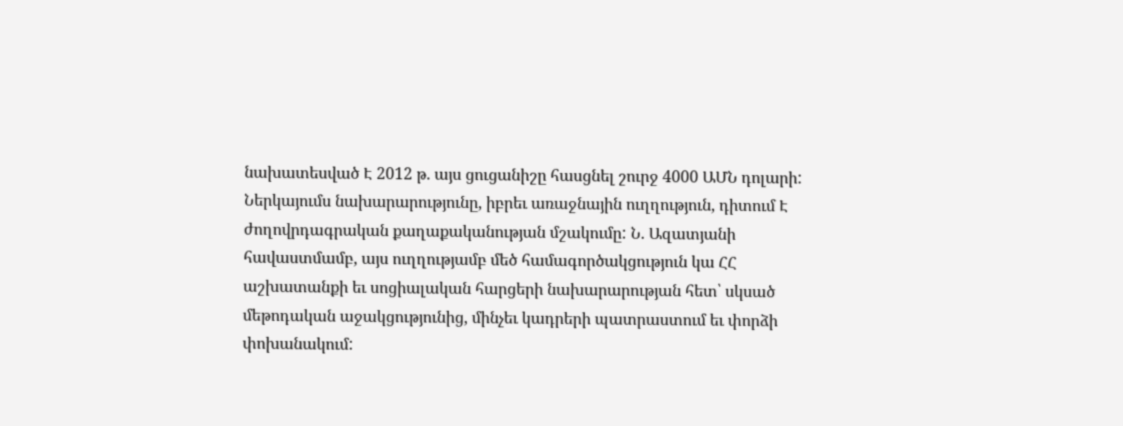նախատեսված Է 2012 թ. այս ցուցանիշը հասցնել շուրջ 4000 ԱՄՆ դոլարի: Ներկայումս նախարարությունը, իբրեւ առաջնային ուղղություն, դիտում Է ժողովրդագրական քաղաքականության մշակումը: Ն. Ազատյանի հավաստմամբ, այս ուղղությամբ մեծ համագործակցություն կա ՀՀ աշխատանքի եւ սոցիալական հարցերի նախարարության հետ՝ սկսած մեթոդական աջակցությունից, մինչեւ կադրերի պատրաստում եւ փորձի փոխանակում: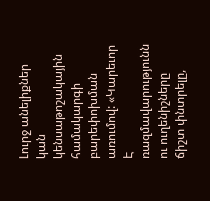Լուրջ անելիքներ կան կենսաթոշակային համակարգի բարեփոխման առումով: «Կարեւոր Է ռազմավարությունն ու ուղենիշները ճիշտ փնտրելը,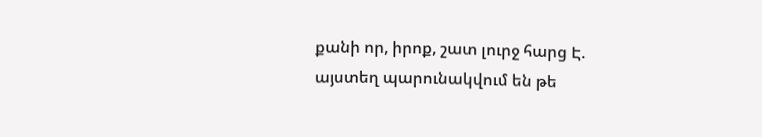քանի որ, իրոք, շատ լուրջ հարց Է. այստեղ պարունակվում են թե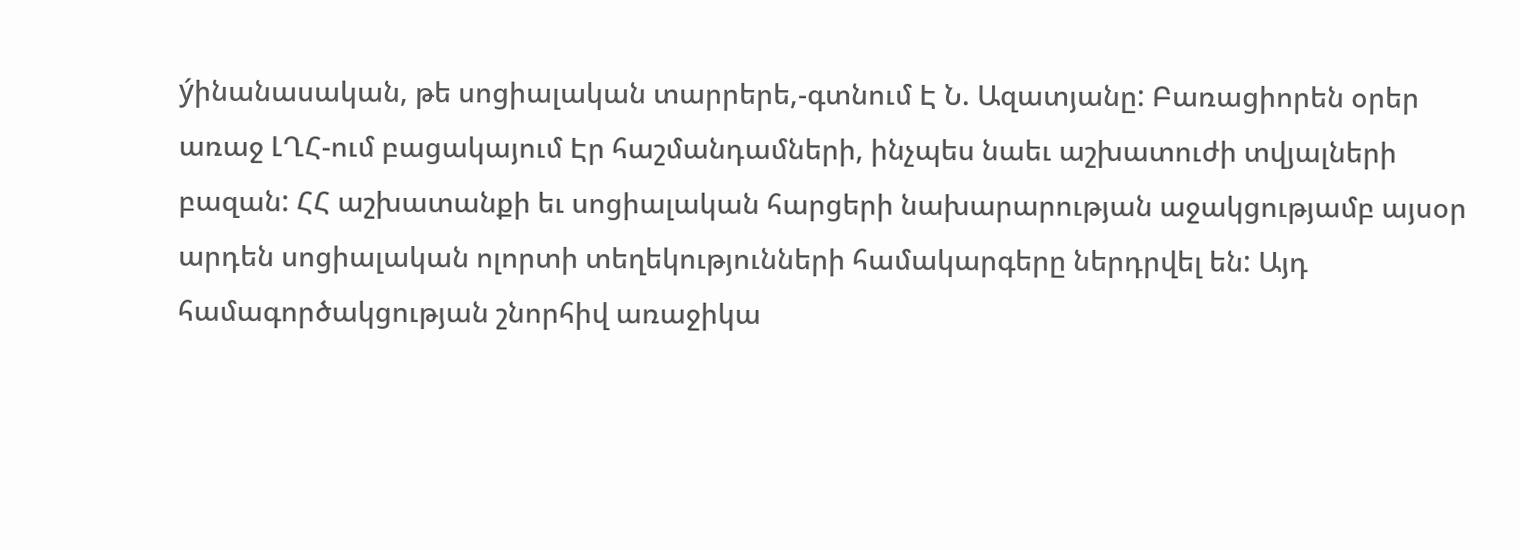ýինանասական, թե սոցիալական տարրերե,-գտնում Է Ն. Ազատյանը: Բառացիորեն օրեր առաջ ԼՂՀ-ում բացակայում Էր հաշմանդամների, ինչպես նաեւ աշխատուժի տվյալների բազան: ՀՀ աշխատանքի եւ սոցիալական հարցերի նախարարության աջակցությամբ այսօր արդեն սոցիալական ոլորտի տեղեկությունների համակարգերը ներդրվել են: Այդ համագործակցության շնորհիվ առաջիկա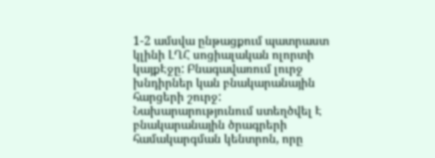1-2 ամսվա ընթացքում պատրաստ կլինի ԼՂՀ սոցիալական ոլորտի կայքԷջը: Բնագավառում լուրջ խնդիրներ կան բնակարանային հարցերի շուրջ: Նախարարությունում ստեղծվել Է բնակարանային ծրագրերի համակարգման կենտրոն, որը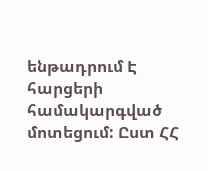ենթադրում Է հարցերի համակարգված մոտեցում: Ըստ ՀՀ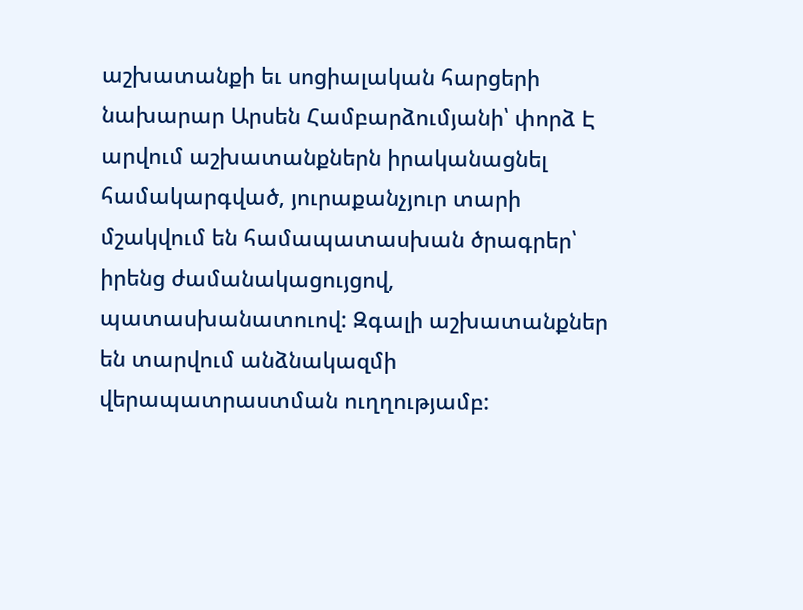աշխատանքի եւ սոցիալական հարցերի նախարար Արսեն Համբարձումյանի՝ փորձ Է արվում աշխատանքներն իրականացնել համակարգված, յուրաքանչյուր տարի մշակվում են համապատասխան ծրագրեր՝ իրենց ժամանակացույցով, պատասխանատուով: Զգալի աշխատանքներ են տարվում անձնակազմի վերապատրաստման ուղղությամբ: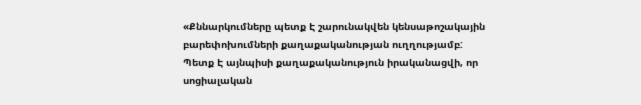«Քննարկումները պետք Է շարունակվեն կենսաթոշակային բարեփոխումների քաղաքականության ուղղությամբ: Պետք Է այնպիսի քաղաքականություն իրականացվի, որ սոցիալական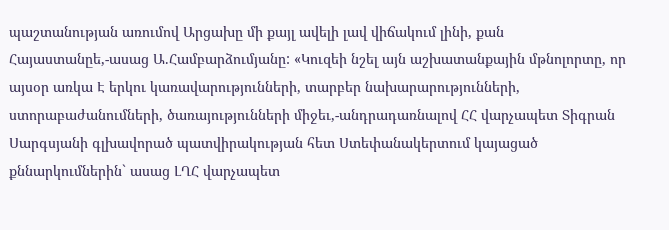պաշտանության առումով Արցախը մի քայլ ավելի լավ վիճակում լինի, քան Հայաստանըե,-ասաց Ա.Համբարձումյանը: «Կուզեի նշել այն աշխատանքային մթնոլորտը, որ այսօր առկա Է երկու կառավարությունների, տարբեր նախարարությունների, ստորաբաժանումների, ծառայությունների միջեւ,-անդրադառնալով ՀՀ վարչապետ Տիգրան Սարգսյանի գլխավորած պատվիրակության հետ Ստեփանակերտում կայացած քննարկումներին` ասաց ԼՂՀ վարչապետ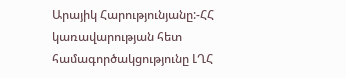Արայիկ Հարությունյանը:-ՀՀ կառավարության հետ համագործակցությունը ԼՂՀ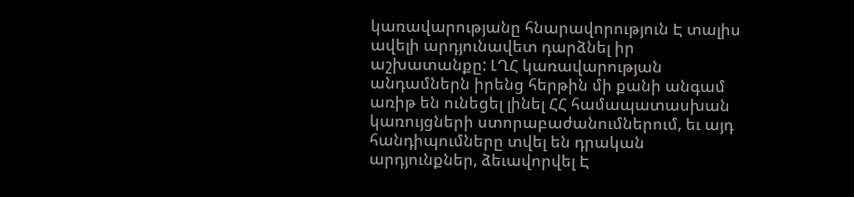կառավարությանը հնարավորություն Է տալիս ավելի արդյունավետ դարձնել իր աշխատանքը: ԼՂՀ կառավարության անդամներն իրենց հերթին մի քանի անգամ առիթ են ունեցել լինել ՀՀ համապատասխան կառույցների ստորաբաժանումներում, եւ այդ հանդիպումները տվել են դրական արդյունքներ, ձեւավորվել Է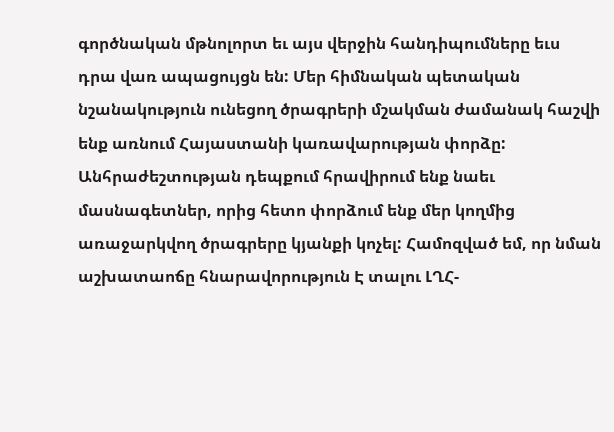գործնական մթնոլորտ եւ այս վերջին հանդիպումները եւս դրա վառ ապացույցն են: Մեր հիմնական պետական նշանակություն ունեցող ծրագրերի մշակման ժամանակ հաշվի ենք առնում Հայաստանի կառավարության փորձը: Անհրաժեշտության դեպքում հրավիրում ենք նաեւ մասնագետներ, որից հետո փորձում ենք մեր կողմից առաջարկվող ծրագրերը կյանքի կոչել: Համոզված եմ, որ նման աշխատաոճը հնարավորություն Է տալու ԼՂՀ-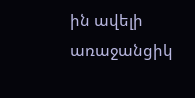ին ավելի առաջանցիկ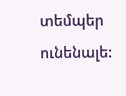տեմպեր ունենալե: